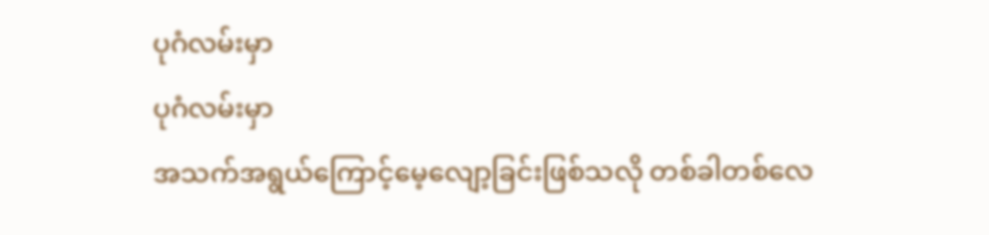ပုဂံလမ်းမှာ
ပုဂံလမ်းမှာ
အသက်အရွယ်ကြောင့်မေ့လျော့ခြင်းဖြစ်သလို တစ်ခါတစ်လေ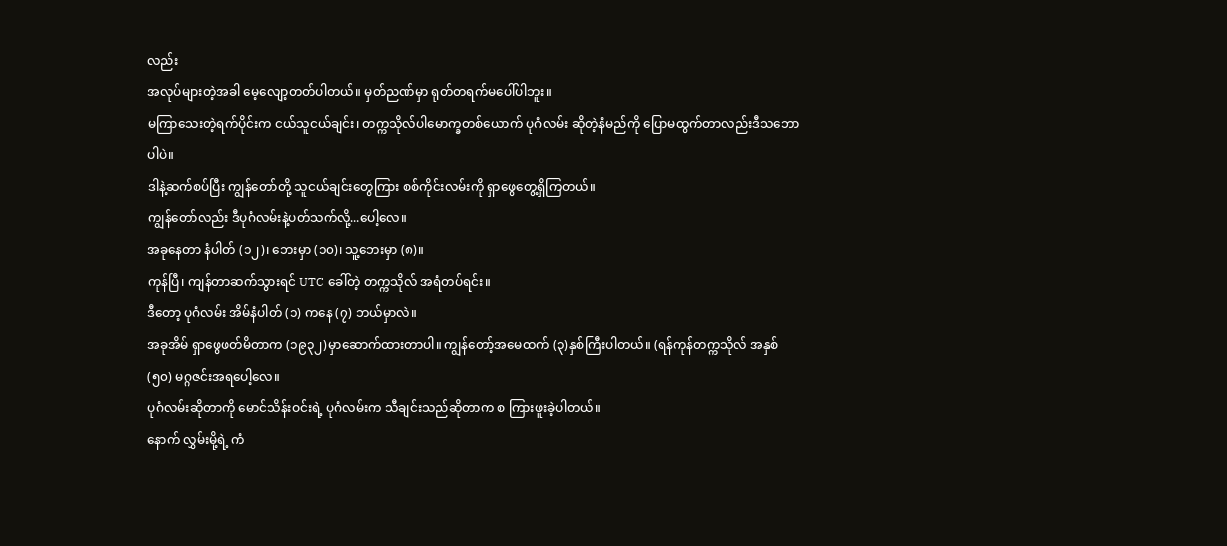လည်း
အလုပ်များတဲ့အခါ မေ့လျော့တတ်ပါတယ်။ မှတ်ညဏ်မှာ ရုတ်တရက်မပေါ်ပါဘူး။
မကြာသေးတဲ့ရက်ပိုင်းက ငယ်သူငယ်ချင်း၊ တက္ကသိုလ်ပါမောက္ခတစ်ယောက် ပုဂံလမ်း ဆိုတဲ့နံမည်ကို ပြောမထွက်တာလည်းဒီသဘောပါပဲ။
ဒါနဲ့ဆက်စပ်ပြီး ကျွန်တော်တို့ သူငယ်ချင်းတွေကြား စစ်ကိုင်းလမ်းကို ရှာဖွေတွေ့ရှိကြတယ်။
ကျွန်တော်လည်း ဒီပုဂံလမ်းနဲ့ပတ်သက်လို့...ပေါ့လေ။
အခုနေတာ နံပါတ် (၁၂)၊ ဘေးမှာ (၁၀)၊ သူ့ဘေးမှာ (၈)။
ကုန်ပြီ၊ ကျန်တာဆက်သွားရင် UTC ခေါ်တဲ့ တက္ကသိုလ် အရံတပ်ရင်း။
ဒီတော့ ပုဂံလမ်း အိမ်နံပါတ် (၁) ကနေ (၇) ဘယ်မှာလဲ။
အခုအိမ် ရှာဖွေဖတ်မိတာက (၁၉၃၂)မှာဆောက်ထားတာပါ။ ကျွန်တော့်အမေထက် (၃)နှစ်ကြီးပါတယ်။ (ရန်ကုန်တက္ကသိုလ် အနှစ် (၅၀) မဂ္ဂဇင်းအရပေါ့လေ။
ပုဂံလမ်းဆိုတာကို မောင်သိန်းဝင်းရဲ့ ပုဂံလမ်းက သီချင်းသည်ဆိုတာက စ ကြားဖူးခဲ့ပါတယ်။
နောက် လွှမ်းမို့ရဲ့ ကံ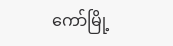ကော်မြို့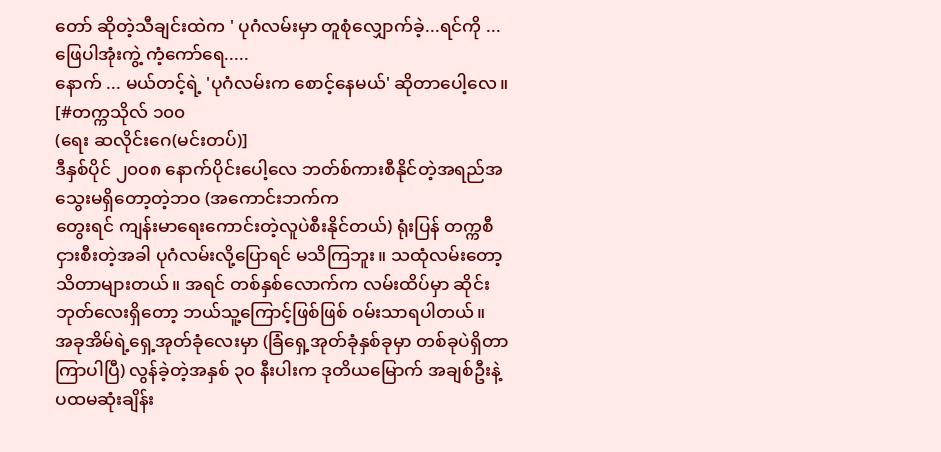တော် ဆိုတဲ့သီချင်းထဲက ' ပုဂံလမ်းမှာ တူစုံလျှောက်ခဲ့...ရင်ကို ... ဖြေပါအုံးကွဲ့ ကံ့ကော်ရေ.....
နောက် ... မယ်တင့်ရဲ့ 'ပုဂံလမ်းက စောင့်နေမယ်' ဆိုတာပေါ့လေ။
[#တက္ကသိုလ် ၁၀၀
(ရေး ဆလိုင်းဂေ(မင်းတပ်)]
ဒီနှစ်ပိုင် ၂၀၀၈ နောက်ပိုင်းပေါ့လေ ဘတ်စ်ကားစီနိုင်တဲ့အရည်အသွေးမရှိတော့တဲ့ဘဝ (အကောင်းဘက်က
တွေးရင် ကျန်းမာရေးကောင်းတဲ့လူပဲစီးနိုင်တယ်) ရုံးပြန် တက္ကစီ ငှားစီးတဲ့အခါ ပုဂံလမ်းလို့ပြောရင် မသိကြဘူး။ သထုံလမ်းတော့သိတာများတယ်။ အရင် တစ်နှစ်လောက်က လမ်းထိပ်မှာ ဆိုင်းဘုတ်လေးရှိတော့ ဘယ်သူ့ကြောင့်ဖြစ်ဖြစ် ဝမ်းသာရပါတယ်။
အခုအိမ်ရဲ့ရှေ့အုတ်ခုံလေးမှာ (ခြံရှေ့အုတ်ခုံနှစ်ခုမှာ တစ်ခုပဲရှိတာ ကြာပါပြီ) လွန်ခဲ့တဲ့အနှစ် ၃၀ နီးပါးက ဒုတိယမြောက် အချစ်ဦးနဲ့ ပထမဆုံးချိန်း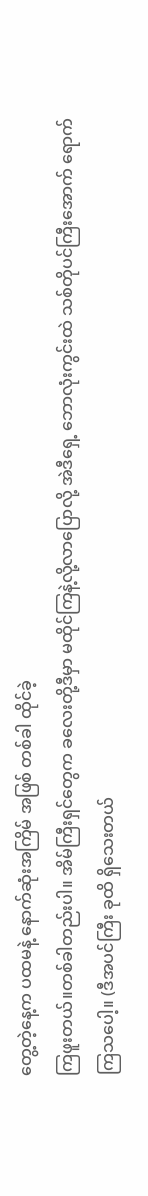တွေ့တဲ့နေ့က ပထမနဲ့ နောက်ဆုံးအကြိမ် အဖြစ် တစ်ခါ ထိုင်ခဲ့
ကြဖူးတယ်။တစ်ခါတည်းပါ။ အိမ်ကြီးရှင်တွေက ခလေးတို့ဒီမှာ မထိုင်ကြနဲ့လို့လာပြောလို့ အဲဒီရှေ့ ဘောလုံးကွင်းထဲ သစ်တိုပင်ကြီးအောက် ရောက်ကြသပေါ့။ (ဒီအပင်ကြီး ခုထိ ရှိသေးတယ်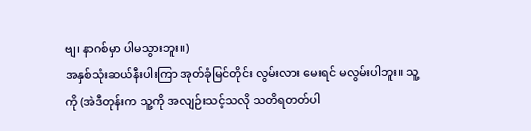ဗျ၊ နာဂစ်မှာ ပါမသွားဘူး။)
အနှစ်သုံးဆယ်နီးပါးကြာ အုတ်ခုံမြင်တိုင်း လွမ်းလား မေးရင် မလွမ်းပါဘူး။ သူ့ကို (အဲဒီတုန်းက သူ့ကို အလျဉ်းသင့်သလို သတိရတတ်ပါ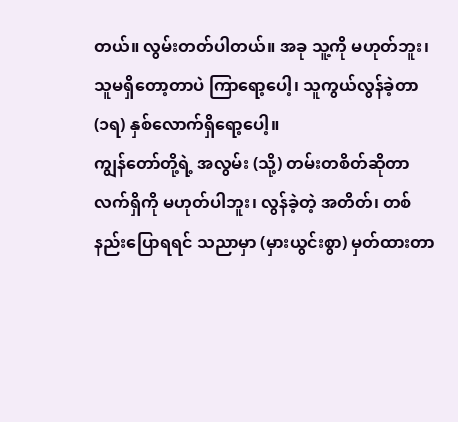တယ်။ လွမ်းတတ်ပါတယ်။ အခု သူ့ကို မဟုတ်ဘူး၊ သူမရှိတော့တာပဲ ကြာရော့ပေါ့၊ သူကွယ်လွန်ခဲ့တာ (၁ရ) နှစ်လောက်ရှိရော့ပေါ့။
ကျွန်တော်တို့ရဲ့ အလွမ်း (သို့) တမ်းတစိတ်ဆိုတာ လက်ရှိကို မဟုတ်ပါဘူး၊ လွန်ခဲ့တဲ့ အတိတ်၊ တစ်နည်းပြောရရင် သညာမှာ (မှားယွင်းစွာ) မှတ်ထားတာ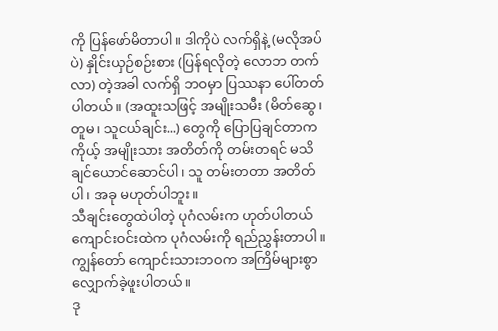ကို ပြန်ဖော်မိတာပါ။ ဒါကိုပဲ လက်ရှိနဲ့ (မလိုအပ်ပဲ) နှိုင်းယှဉ်စဉ်းစား (ပြန်ရလိုတဲ့ လောဘ တက်လာ) တဲ့အခါ လက်ရှိ ဘဝမှာ ပြဿနာ ပေါ်တတ်ပါတယ်။ (အထူးသဖြင့် အမျိုးသမီး (မိတ်ဆွေ၊ တူမ၊ သူငယ်ချင်း...) တွေကို ပြောပြချင်တာက ကိုယ့် အမျိုးသား အတိတ်ကို တမ်းတရင် မသိချင်ယောင်ဆောင်ပါ၊ သူ တမ်းတတာ အတိတ်ပါ၊ အခု မဟုတ်ပါဘူး။
သီချင်းတွေထဲပါတဲ့ ပုဂံလမ်းက ဟုတ်ပါတယ် ကျောင်းဝင်းထဲက ပုဂံလမ်းကို ရည်ညွှန်းတာပါ။ ကျွန်တော် ကျောင်းသားဘဝက အကြိမ်များစွာ လျှောက်ခဲ့ဖူးပါတယ်။
ဒု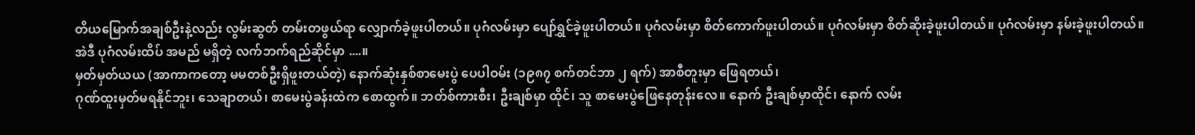တိယမြောက်အချစ်ဦးနဲ့လည်း လွမ်းဆွတ် တမ်းတဖွယ်ရာ လျှောက်ခဲ့ဖူးပါတယ်။ ပုဂံလမ်းမှာ ပျော်ရွှင်ခဲ့ဖူးပါတယ်။ ပုဂံလမ်းမှာ စိတ်ကောက်ဖူးပါတယ်။ ပုဂံလမ်းမှာ စိတ်ဆိုးခဲ့ဖူးပါတယ်။ ပုဂံလမ်းမှာ နမ်းခဲ့ဖူးပါတယ်။
အဲဒီ ပုဂံလမ်းထိပ် အမည် မရှိတဲ့ လက်ဘက်ရည်ဆိုင်မှာ ....။
မှတ်မှတ်ယယ (အာကာကတော့ မမတစ်ဦးရှိဖူးတယ်တဲ့) နောက်ဆုံးနှစ်စာမေးပွဲ ပေပါဝမ်း (၁၉၈၇ စက်တင်ဘာ ၂ ရက်) အာစီတူးမှာ ဖြေရတယ်၊
ဂုဏ်ထူးမှတ်မရနိုင်ဘူး၊ သေချာတယ်၊ စာမေးပွဲခန်းထဲက စောထွက်။ ဘတ်စ်ကားစီး၊ ဦးချစ်မှာ ထိုင်၊ သူ စာမေးပွဲဖြေနေတုန်းလေ။ နောက် ဦးချစ်မှာထိုင်၊ နောက် လမ်း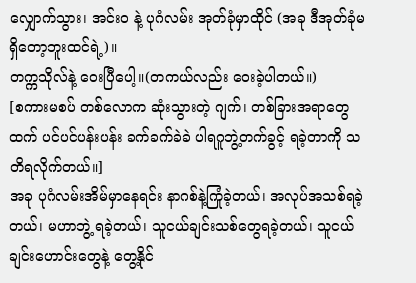လျှောက်သွား၊ အင်းဝ နဲ့ ပုဂံလမ်း အုတ်ခုံမှာထိုင် (အခု ဒီအုတ်ခုံမရှိတော့ဘူးထင်ရဲ့)။
တက္ကသိုလ်နဲ့ ဝေးပြီပေါ့။(တကယ်လည်း ဝေးခဲ့ပါတယ်။)
[စကားမစပ် တစ်လောက ဆုံးသွားတဲ့ ဂျက်၊ တစ်ခြားအရာတွေထက် ပင်ပင်ပန်းပန်း ခက်ခက်ခဲခဲ ပါရဂူဘွဲ့တက်ခွင့် ရခဲ့တာကို သတိရလိုက်တယ်။]
အခု ပုဂံလမ်းအိမ်မှာနေရင်း နာဂစ်နဲ့ကြုံခဲ့တယ်၊ အလုပ်အသစ်ရခဲ့တယ်၊ မဟာဘွဲ့ ရခဲ့တယ်၊ သူငယ်ချင်းသစ်တွေရခဲ့တယ်၊ သူငယ်ချင်းဟောင်းတွေနဲ့ တွေ့နိုင်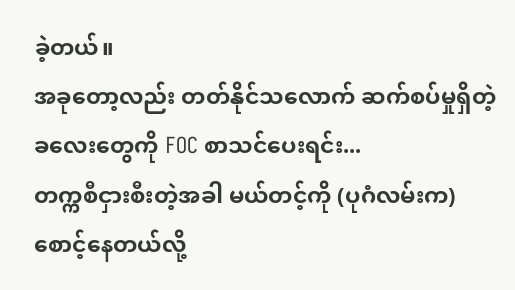ခဲ့တယ်။
အခုတော့လည်း တတ်နိုင်သလောက် ဆက်စပ်မှုရှိတဲ့ ခလေးတွေကို FOC စာသင်ပေးရင်း...
တက္ကစီငှားစီးတဲ့အခါ မယ်တင့်ကို (ပုဂံလမ်းက) စောင့်နေတယ်လို့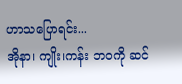ဟာသပြောရင်း...
အိုနာ၊ ကျိုး၊ကန်း ဘဝကို ဆင်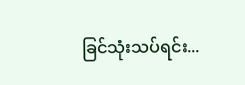ခြင်သုံးသပ်ရင်း...